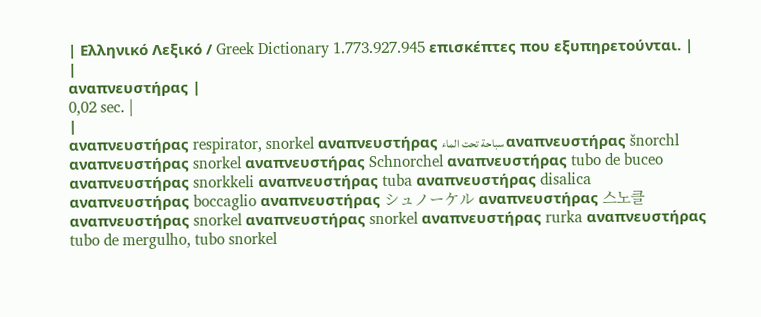| Ελληνικό Λεξικό / Greek Dictionary 1.773.927.945 επισκέπτες που εξυπηρετούνται. |
|
αναπνευστήρας |
0,02 sec. |
|
αναπνευστήρας respirator, snorkel αναπνευστήρας سباحة تحت الماء αναπνευστήρας šnorchl αναπνευστήρας snorkel αναπνευστήρας Schnorchel αναπνευστήρας tubo de buceo αναπνευστήρας snorkkeli αναπνευστήρας tuba αναπνευστήρας disalica αναπνευστήρας boccaglio αναπνευστήρας シュノーケル αναπνευστήρας 스노클 αναπνευστήρας snorkel αναπνευστήρας snorkel αναπνευστήρας rurka αναπνευστήρας tubo de mergulho, tubo snorkel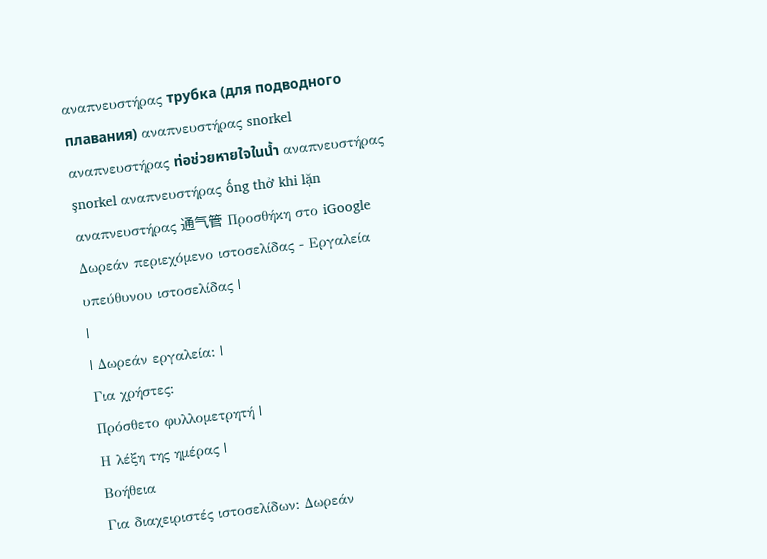αναπνευστήρας трубка (для подводного плавания) αναπνευστήρας snorkel αναπνευστήρας ท่อช่วยหายใจในน้ำ αναπνευστήρας şnorkel αναπνευστήρας ống thở khi lặn αναπνευστήρας 通气管 Προσθήκη στο iGoogle Δωρεάν περιεχόμενο ιστοσελίδας - Εργαλεία υπεύθυνου ιστοσελίδας |
|
| Δωρεάν εργαλεία: |
Για χρήστες:
Πρόσθετο φυλλομετρητή |
Η λέξη της ημέρας |
Βοήθεια
Για διαχειριστές ιστοσελίδων: Δωρεάν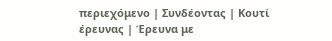περιεχόμενο | Συνδέοντας | Κουτί έρευνας | Έρευνα με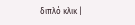διπλό κλικ |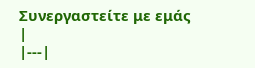Συνεργαστείτε με εμάς |
|---|